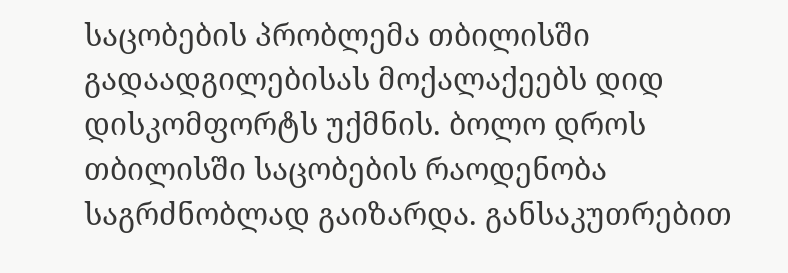საცობების პრობლემა თბილისში გადაადგილებისას მოქალაქეებს დიდ დისკომფორტს უქმნის. ბოლო დროს თბილისში საცობების რაოდენობა საგრძნობლად გაიზარდა. განსაკუთრებით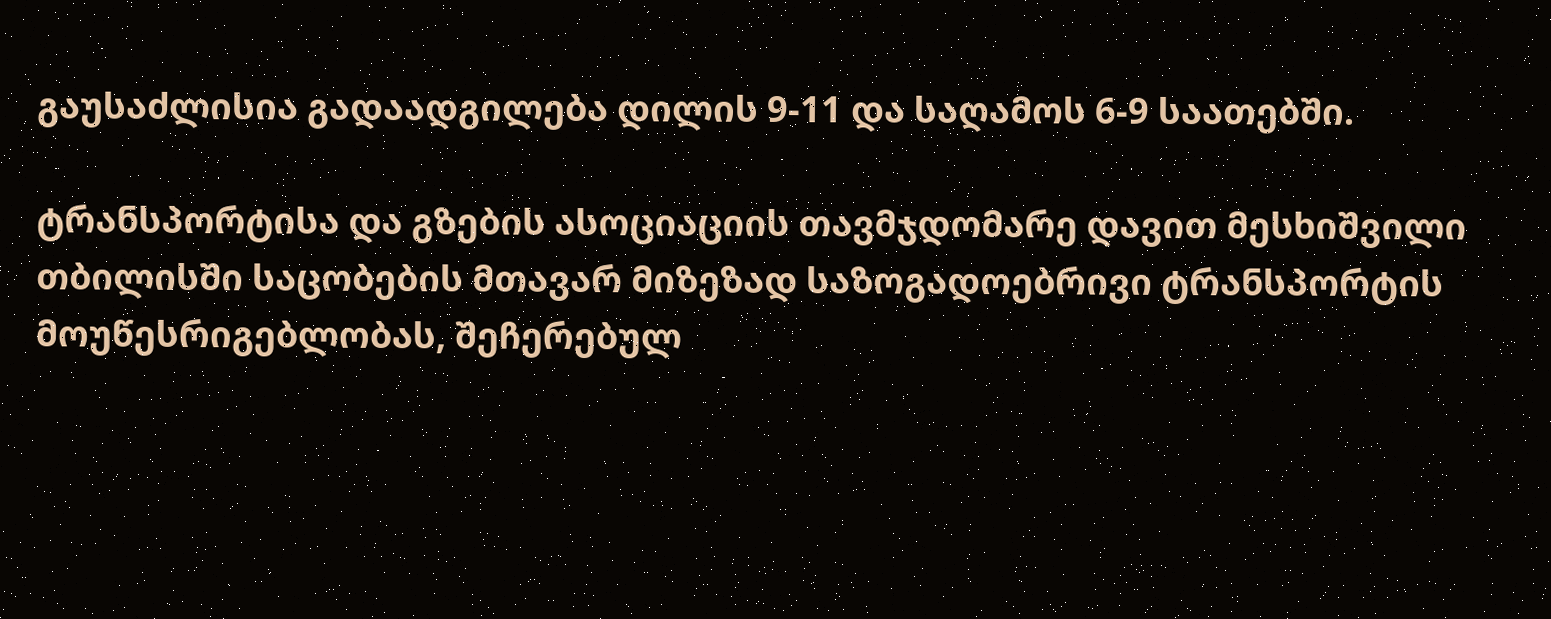გაუსაძლისია გადაადგილება დილის 9-11 და საღამოს 6-9 საათებში.

ტრანსპორტისა და გზების ასოციაციის თავმჯდომარე დავით მესხიშვილი თბილისში საცობების მთავარ მიზეზად საზოგადოებრივი ტრანსპორტის მოუწესრიგებლობას, შეჩერებულ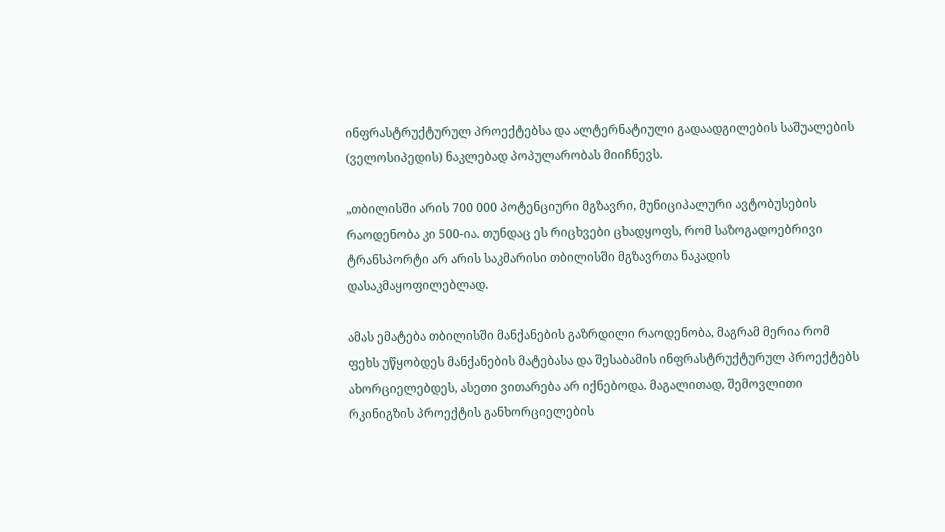ინფრასტრუქტურულ პროექტებსა და ალტერნატიული გადაადგილების საშუალების (ველოსიპედის) ნაკლებად პოპულარობას მიიჩნევს.

„თბილისში არის 700 000 პოტენციური მგზავრი, მუნიციპალური ავტობუსების რაოდენობა კი 500-ია. თუნდაც ეს რიცხვები ცხადყოფს, რომ საზოგადოებრივი ტრანსპორტი არ არის საკმარისი თბილისში მგზავრთა ნაკადის დასაკმაყოფილებლად.

ამას ემატება თბილისში მანქანების გაზრდილი რაოდენობა, მაგრამ მერია რომ ფეხს უწყობდეს მანქანების მატებასა და შესაბამის ინფრასტრუქტურულ პროექტებს ახორციელებდეს, ასეთი ვითარება არ იქნებოდა. მაგალითად, შემოვლითი რკინიგზის პროექტის განხორციელების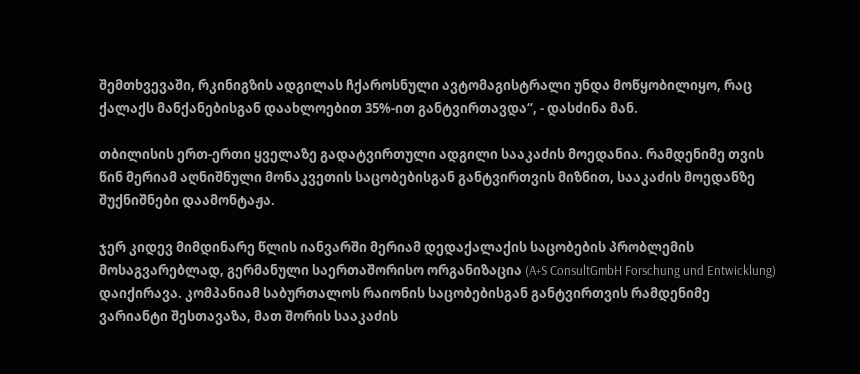შემთხვევაში, რკინიგზის ადგილას ჩქაროსნული ავტომაგისტრალი უნდა მოწყობილიყო, რაც ქალაქს მანქანებისგან დაახლოებით 35%-ით განტვირთავდა“, - დასძინა მან.

თბილისის ერთ-ერთი ყველაზე გადატვირთული ადგილი სააკაძის მოედანია. რამდენიმე თვის წინ მერიამ აღნიშნული მონაკვეთის საცობებისგან განტვირთვის მიზნით, სააკაძის მოედანზე შუქნიშნები დაამონტაჟა.

ჯერ კიდევ მიმდინარე წლის იანვარში მერიამ დედაქალაქის საცობების პრობლემის მოსაგვარებლად, გერმანული საერთაშორისო ორგანიზაცია (A+S ConsultGmbH Forschung und Entwicklung) დაიქირავა. კომპანიამ საბურთალოს რაიონის საცობებისგან განტვირთვის რამდენიმე ვარიანტი შესთავაზა, მათ შორის სააკაძის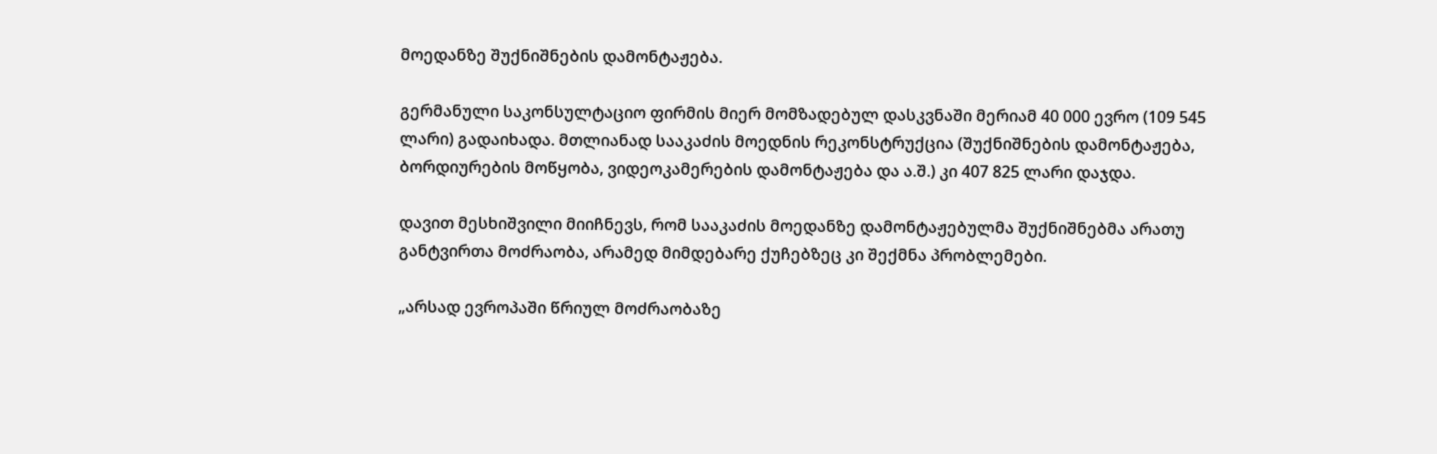მოედანზე შუქნიშნების დამონტაჟება.

გერმანული საკონსულტაციო ფირმის მიერ მომზადებულ დასკვნაში მერიამ 40 000 ევრო (109 545 ლარი) გადაიხადა. მთლიანად სააკაძის მოედნის რეკონსტრუქცია (შუქნიშნების დამონტაჟება, ბორდიურების მოწყობა, ვიდეოკამერების დამონტაჟება და ა.შ.) კი 407 825 ლარი დაჯდა.

დავით მესხიშვილი მიიჩნევს, რომ სააკაძის მოედანზე დამონტაჟებულმა შუქნიშნებმა არათუ განტვირთა მოძრაობა, არამედ მიმდებარე ქუჩებზეც კი შექმნა პრობლემები.

„არსად ევროპაში წრიულ მოძრაობაზე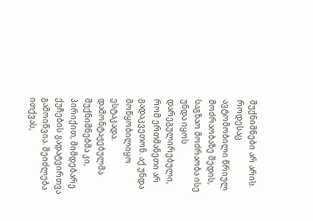შუქნიშნები არ არის. როდესაც ავტომობილი წრიულ მოძრაობაზე შედის, საგზაო მოძრაობა ისე უნდა იყოს დარეგულირებული, რომ ერთმანეთი არ გადაკვეთონ. აქ უნდა მოწყობილიყო ესტაკადა. დამონტაჟებულმა შუქნიშნებმა კი, პირიქით, მიმდებარე ქუჩების გადატვირთვა გამოიწვია. შეიძლება ითქვას,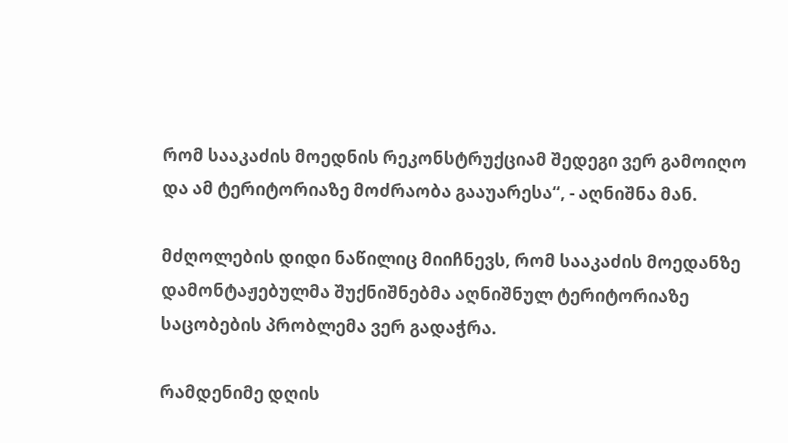რომ სააკაძის მოედნის რეკონსტრუქციამ შედეგი ვერ გამოიღო და ამ ტერიტორიაზე მოძრაობა გააუარესა“, - აღნიშნა მან.

მძღოლების დიდი ნაწილიც მიიჩნევს, რომ სააკაძის მოედანზე დამონტაჟებულმა შუქნიშნებმა აღნიშნულ ტერიტორიაზე საცობების პრობლემა ვერ გადაჭრა.

რამდენიმე დღის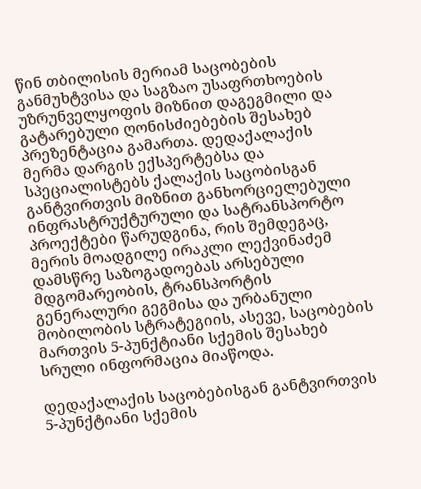წინ თბილისის მერიამ საცობების განმუხტვისა და საგზაო უსაფრთხოების უზრუნველყოფის მიზნით დაგეგმილი და გატარებული ღონისძიებების შესახებ პრეზენტაცია გამართა. დედაქალაქის მერმა დარგის ექსპერტებსა და სპეციალისტებს ქალაქის საცობისგან განტვირთვის მიზნით განხორციელებული ინფრასტრუქტურული და სატრანსპორტო პროექტები წარუდგინა, რის შემდეგაც, მერის მოადგილე ირაკლი ლექვინაძემ დამსწრე საზოგადოებას არსებული მდგომარეობის, ტრანსპორტის გენერალური გეგმისა და ურბანული მობილობის სტრატეგიის, ასევე, საცობების მართვის 5-პუნქტიანი სქემის შესახებ სრული ინფორმაცია მიაწოდა.

დედაქალაქის საცობებისგან განტვირთვის 5-პუნქტიანი სქემის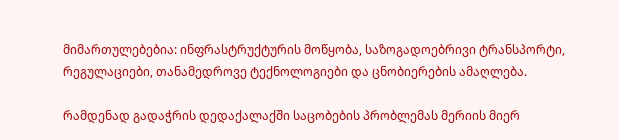მიმართულებებია: ინფრასტრუქტურის მოწყობა, საზოგადოებრივი ტრანსპორტი, რეგულაციები, თანამედროვე ტექნოლოგიები და ცნობიერების ამაღლება.

რამდენად გადაჭრის დედაქალაქში საცობების პრობლემას მერიის მიერ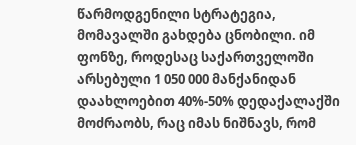წარმოდგენილი სტრატეგია, მომავალში გახდება ცნობილი. იმ ფონზე, როდესაც საქართველოში არსებული 1 050 000 მანქანიდან დაახლოებით 40%-50% დედაქალაქში მოძრაობს, რაც იმას ნიშნავს, რომ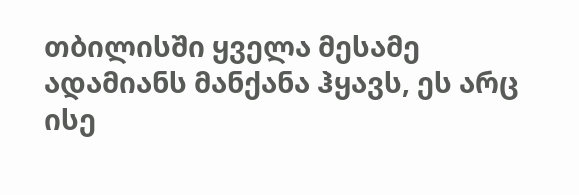თბილისში ყველა მესამე ადამიანს მანქანა ჰყავს, ეს არც ისე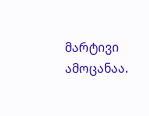მარტივი ამოცანაა.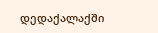დედაქალაქში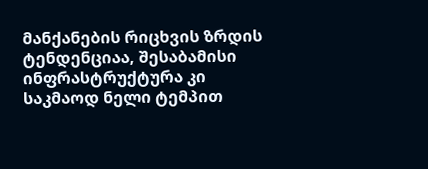მანქანების რიცხვის ზრდის ტენდენციაა, შესაბამისი ინფრასტრუქტურა კი საკმაოდ ნელი ტემპით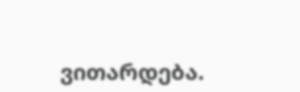ვითარდება.